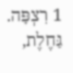1 רִצְפָּה. גַּחֶלֶת,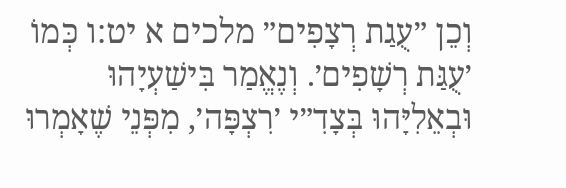וְכֵן ״עֻגַת רְצָפִים״ מלכים א יט:ו כְּמוֹ ׳עֻגַּת רְשָׁפִים׳. וְנֶאֱמַר בִּישַׁעְיָהוּ וּבְאֵלִיָּהוּ בְּצָדִ״י ׳רִצְפָּה׳, מִפְּנֵי שֶׁאָמְרוּ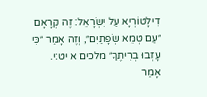דִילָטוֹרְיָא עַל יִשְׂרָאֵל: זֶה קְרָאָם ״עַם טְמֵא שְׂפָתַיִם״, וְזֶה אָמַר ״כִּי עָזְבוּ בְרִיתֶךָ״ מלכים א יט:י. אָמַר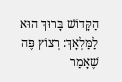הַקָּדוֹשׁ בָּרוּךְ הוּא לַמַּלְאָךְ: רְצוֹץ פֶּה שֶׁאָמַר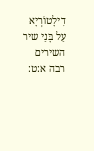דִילָטוֹרְיָא עַל בָּנַי שיר השירים רבה א:ט: